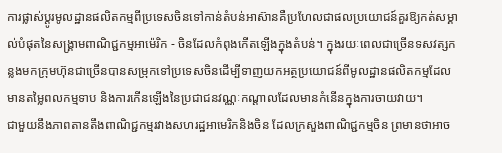ការផ្លាស់ប្តូរមូលដ្ឋានផលិតកម្មពីប្រទេសចិនទៅកាន់តំបន់អាស៊ានគឺប្រហែលជាផលប្រយោជន៍គួរឱ្យកត់សម្គាល់បំផុតនៃសង្គ្រាមពាណិជ្ជកម្មអាម៉េរិក - ចិនដែលកំពុងកើតឡើងក្នុងតំបន់។ ក្នុងរយៈពេលជាច្រើនទសវត្សកន្លងមកក្រុមហ៊ុនជាច្រើនបានសម្រុកទៅប្រទេសចិនដើម្បីទាញយកអត្ថប្រយោជន៍ពីមូលដ្ឋានផលិតកម្មដែលមានតម្លៃពលកម្មទាប និងការកើនឡើងនៃប្រជាជនវណ្ណៈកណ្តាលដែលមានកំនើនក្នុងការចាយវាយ។
ជាមួយនឹងភាពតានតឹងពាណិជ្ជកម្មរវាងសហរដ្ឋអាមេរិកនិងចិន ដែលក្រសួងពាណិជ្ជកម្មចិន ព្រមានថាអាច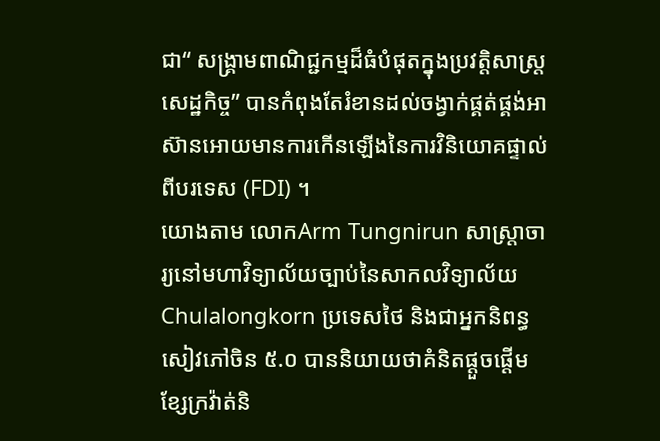ជា“ សង្គ្រាមពាណិជ្ជកម្មដ៏ធំបំផុតក្នុងប្រវត្តិសាស្ត្រសេដ្ឋកិច្ច” បានកំពុងតែរំខានដល់ចង្វាក់ផ្គត់ផ្គង់អាស៊ានអោយមានការកើនឡើងនៃការវិនិយោគផ្ទាល់ពីបរទេស (FDI) ។
យោងតាម លោកArm Tungnirun សាស្រ្តាចារ្យនៅមហាវិទ្យាល័យច្បាប់នៃសាកលវិទ្យាល័យ Chulalongkorn ប្រទេសថៃ និងជាអ្នកនិពន្ធសៀវភៅចិន ៥.០ បាននិយាយថាគំនិតផ្តួចផ្តើមខ្សែក្រវ៉ាត់និ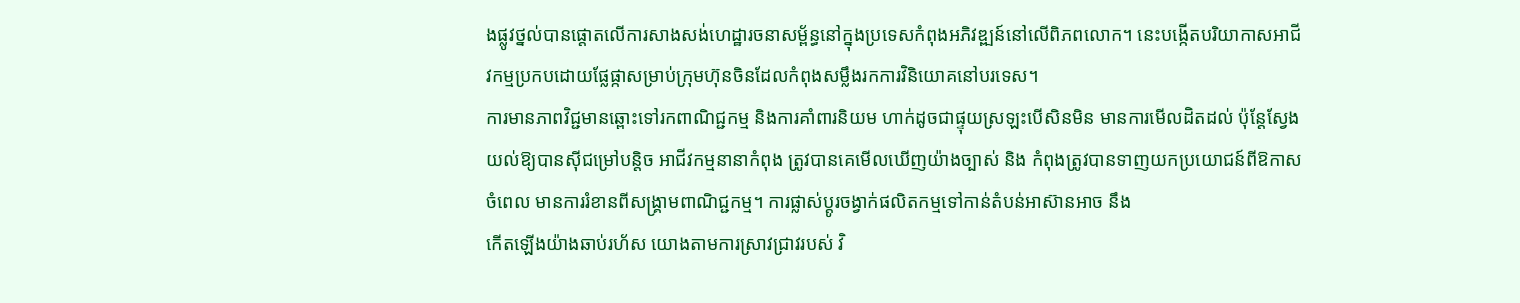ងផ្លូវថ្នល់បានផ្តោតលើការសាងសង់ហេដ្ឋារចនាសម្ព័ន្ធនៅក្នុងប្រទេសកំពុងអភិវឌ្ឍន៍នៅលើពិភពលោក។ នេះបង្កើតបរិយាកាសអាជីវកម្មប្រកបដោយផ្លែផ្កាសម្រាប់ក្រុមហ៊ុនចិនដែលកំពុងសម្លឹងរកការវិនិយោគនៅបរទេស។
ការមានភាពវិជ្ជមានឆ្ពោះទៅរកពាណិជ្ជកម្ម និងការគាំពារនិយម ហាក់ដូចជាផ្ទុយស្រឡះបើសិនមិន មានការមើលដិតដល់ ប៉ុន្តែស្វែងយល់ឱ្យបានស៊ីជម្រៅបន្តិច អាជីវកម្មនានាកំពុង ត្រូវបានគេមើលឃើញយ៉ាងច្បាស់ និង កំពុងត្រូវបានទាញយកប្រយោជន៍ពីឱកាសចំពេល មានការរំខានពីសង្រ្គាមពាណិជ្ជកម្ម។ ការផ្លាស់ប្តូរចង្វាក់ផលិតកម្មទៅកាន់តំបន់អាស៊ានអាច នឹង
កើតឡើងយ៉ាងឆាប់រហ័ស យោងតាមការស្រាវជ្រាវរបស់ វិ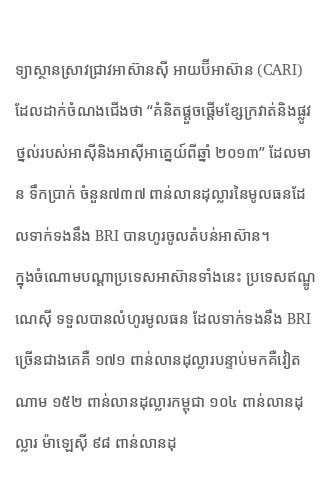ទ្យាស្ថានស្រាវជ្រាវអាស៊ានស៊ី អាយប៊ីអាស៊ាន (CARI) ដែលដាក់ចំណងជើងថា “គំនិតផ្តួចផ្តើមខ្សែក្រវាត់និងផ្លូវថ្នល់របស់អាស៊ីនិងអាស៊ីអាគ្នេយ៍ពីឆ្នាំ ២០១៣” ដែលមាន ទឹកប្រាក់ ចំនួន៧៣៧ ពាន់លានដុល្លារនៃមូលធនដែលទាក់ទងនឹង BRI បានហូរចូលតំបន់អាស៊ាន។
ក្នុងចំណោមបណ្តាប្រទេសអាស៊ានទាំងនេះ ប្រទេសឥណ្ឌូណេស៊ី ទទួលបានលំហូរមូលធន ដែលទាក់ទងនឹង BRI ច្រើនជាងគេគឺ ១៧១ ពាន់លានដុល្លារបន្ទាប់មកគឺវៀតណាម ១៥២ ពាន់លានដុល្លារកម្ពុជា ១០៤ ពាន់លានដុល្លារ ម៉ាឡេស៊ី ៩៨ ពាន់លានដុ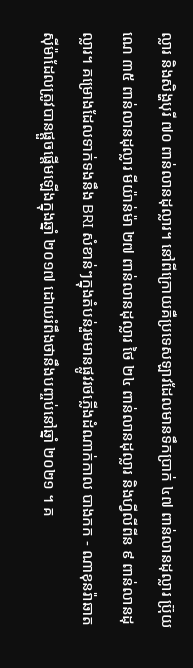ល្លារ និងសិង្ហបុរី ៧០ ពាន់លានដុល្លារ។ នៅពីក្រោយគឺប្រទេសឡាវដែលមានទឹកប្រាក់ ៤៧ ពាន់លានដុល្លារ ប្រ៊ុយណេ ៣៥ ពាន់លានដុល្លារ មីយ៉ាន់ម៉ា ២៧ ពាន់លានដុល្លារ ថៃ ២៤ ពាន់លានដុល្លារ និងហ្វីលីពីន ៩ ពាន់លានដុល្លារ។ គម្រោងដែលទាក់ទងនឹង BRI សំខាន់ៗក្នុងតំបន់រួមមានផ្លូវរថភ្លើងដំណាក់កាល បាងកក - ណាខុនរ៉ាឆាតស៊ីម៉ាដែលត្រូវបានផ្តួចផ្តើមឡើងក្នុងឆ្នាំ ២០១៧ ដោយរំពឹងថានឹងបញ្ចប់នៅឆ្នាំ ២០២១ ។ គ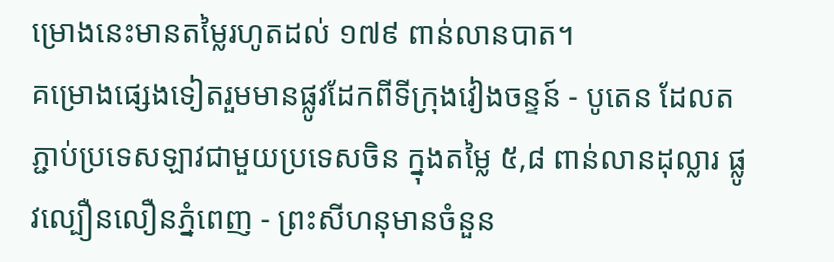ម្រោងនេះមានតម្លៃរហូតដល់ ១៧៩ ពាន់លានបាត។
គម្រោងផ្សេងទៀតរួមមានផ្លូវដែកពីទីក្រុងវៀងចន្ទន៍ - បូតេន ដែលតភ្ជាប់ប្រទេសឡាវជាមួយប្រទេសចិន ក្នុងតម្លៃ ៥,៨ ពាន់លានដុល្លារ ផ្លូវល្បឿនលឿនភ្នំពេញ - ព្រះសីហនុមានចំនួន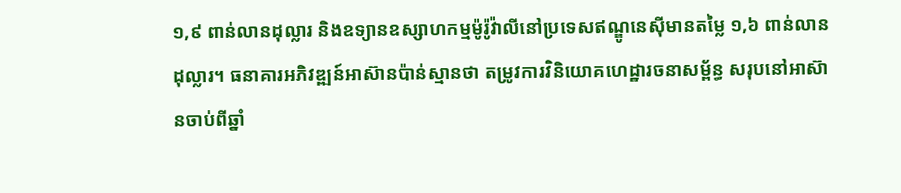១,៩ ពាន់លានដុល្លារ និងឧទ្យានឧស្សាហកម្មម៉ូរ៉ូវ៉ាលីនៅប្រទេសឥណ្ឌូនេស៊ីមានតម្លៃ ១,៦ ពាន់លានដុល្លារ។ ធនាគារអភិវឌ្ឍន៍អាស៊ានប៉ាន់ស្មានថា តម្រូវការវិនិយោគហេដ្ឋារចនាសម្ព័ន្ធ សរុបនៅអាស៊ានចាប់ពីឆ្នាំ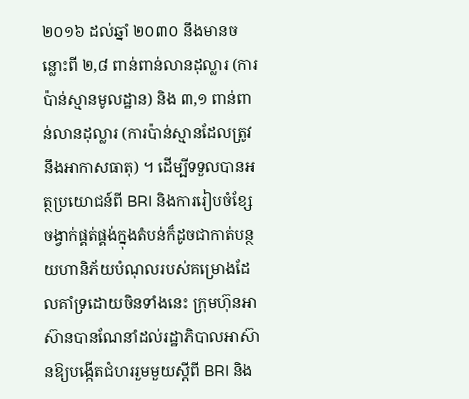២០១៦ ដល់ឆ្នាំ ២០៣០ នឹងមានចន្លោះពី ២,៨ ពាន់ពាន់លានដុល្លារ (ការប៉ាន់ស្មានមូលដ្ឋាន) និង ៣,១ ពាន់ពាន់លានដុល្លារ (ការប៉ាន់ស្មានដែលត្រូវនឹងអាកាសធាតុ) ។ ដើម្បីទទួលបានអត្ថប្រយោជន៍ពី BRI និងការរៀបចំខ្សែចង្វាក់ផ្គត់ផ្គង់ក្នុងតំបន់ក៏ដូចជាកាត់បន្ថយហានិភ័យបំណុលរបស់គម្រោងដែលគាំទ្រដោយចិនទាំងនេះ ក្រុមហ៊ុនអាស៊ានបានណែនាំដល់រដ្ឋាភិបាលអាស៊ានឱ្យបង្កើតជំហររួមមួយស្តីពី BRI និង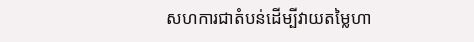សហការជាតំបន់ដើម្បីវាយតម្លៃហា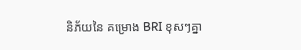និភ័យនៃ គម្រោង BRI ខុសៗគ្នា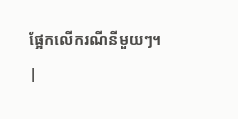ផ្អែកលើករណីនីមួយៗ។
|